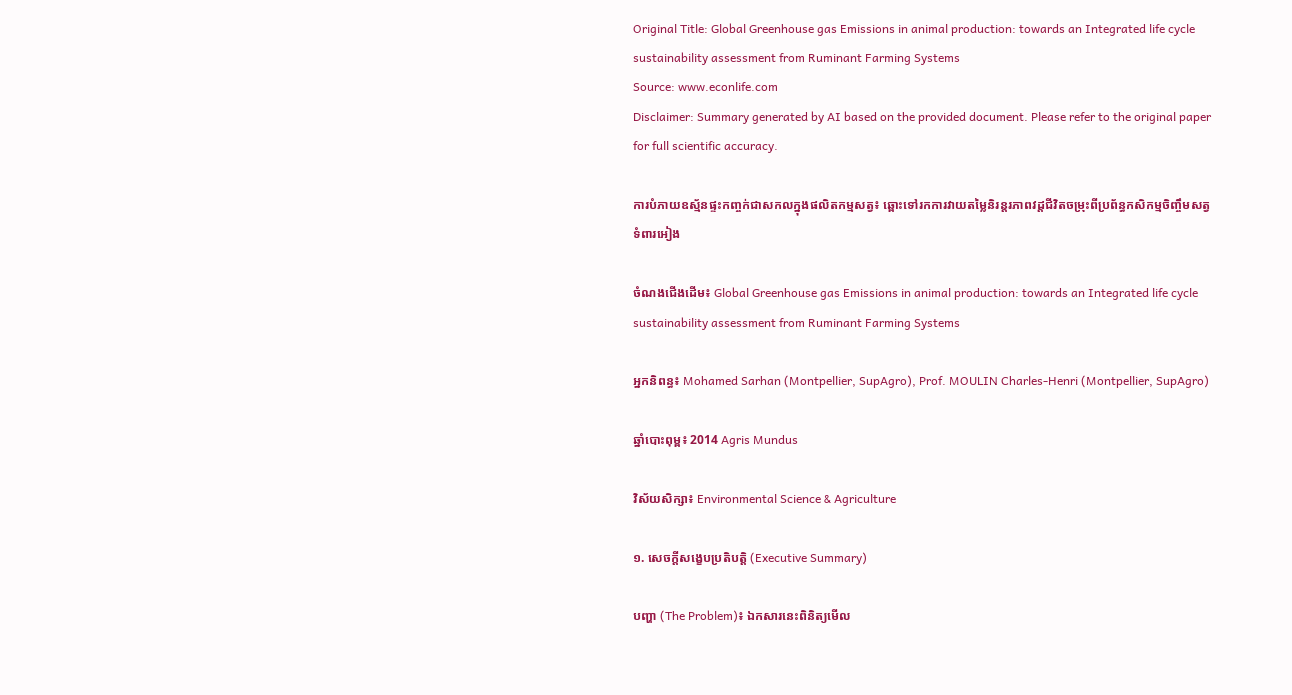Original Title: Global Greenhouse gas Emissions in animal production: towards an Integrated life cycle sustainability assessment from Ruminant Farming Systems
Source: www.econlife.com
Disclaimer: Summary generated by AI based on the provided document. Please refer to the original paper for full scientific accuracy.

ការបំភាយឧស្ម័នផ្ទះកញ្ចក់ជាសកលក្នុងផលិតកម្មសត្វ៖ ឆ្ពោះទៅរកការវាយតម្លៃនិរន្តរភាពវដ្តជីវិតចម្រុះពីប្រព័ន្ធកសិកម្មចិញ្ចឹមសត្វទំពារអៀង

ចំណងជើងដើម៖ Global Greenhouse gas Emissions in animal production: towards an Integrated life cycle sustainability assessment from Ruminant Farming Systems

អ្នកនិពន្ធ៖ Mohamed Sarhan (Montpellier, SupAgro), Prof. MOULIN Charles-Henri (Montpellier, SupAgro)

ឆ្នាំបោះពុម្ព៖ 2014 Agris Mundus

វិស័យសិក្សា៖ Environmental Science & Agriculture

១. សេចក្តីសង្ខេបប្រតិបត្តិ (Executive Summary)

បញ្ហា (The Problem)៖ ឯកសារនេះពិនិត្យមើល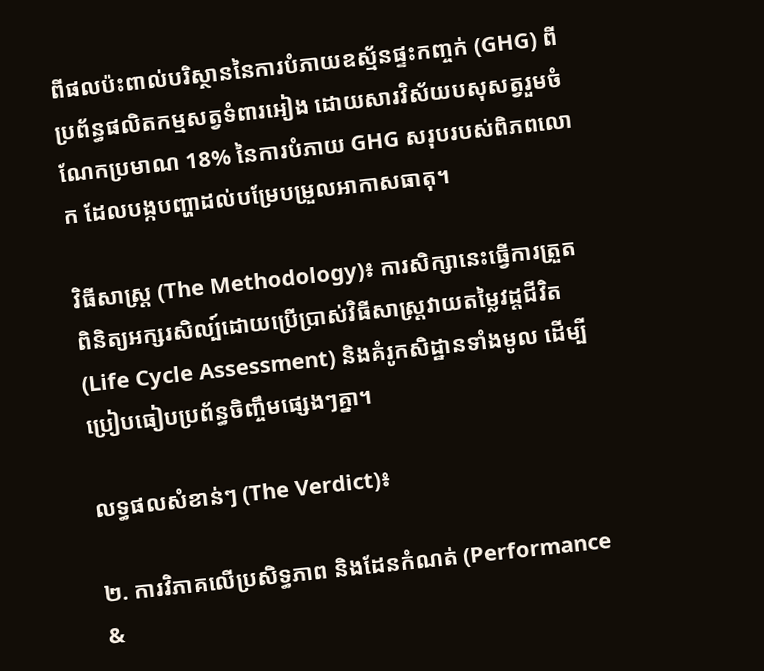ពីផលប៉ះពាល់បរិស្ថាននៃការបំភាយឧស្ម័នផ្ទះកញ្ចក់ (GHG) ពីប្រព័ន្ធផលិតកម្មសត្វទំពារអៀង ដោយសារវិស័យបសុសត្វរួមចំណែកប្រមាណ 18% នៃការបំភាយ GHG សរុបរបស់ពិភពលោក ដែលបង្កបញ្ហាដល់បម្រែបម្រួលអាកាសធាតុ។

វិធីសាស្ត្រ (The Methodology)៖ ការសិក្សានេះធ្វើការត្រួតពិនិត្យអក្សរសិល្ប៍ដោយប្រើប្រាស់វិធីសាស្ត្រវាយតម្លៃវដ្តជីវិត (Life Cycle Assessment) និងគំរូកសិដ្ឋានទាំងមូល ដើម្បីប្រៀបធៀបប្រព័ន្ធចិញ្ចឹមផ្សេងៗគ្នា។

លទ្ធផលសំខាន់ៗ (The Verdict)៖

២. ការវិភាគលើប្រសិទ្ធភាព និងដែនកំណត់ (Performance &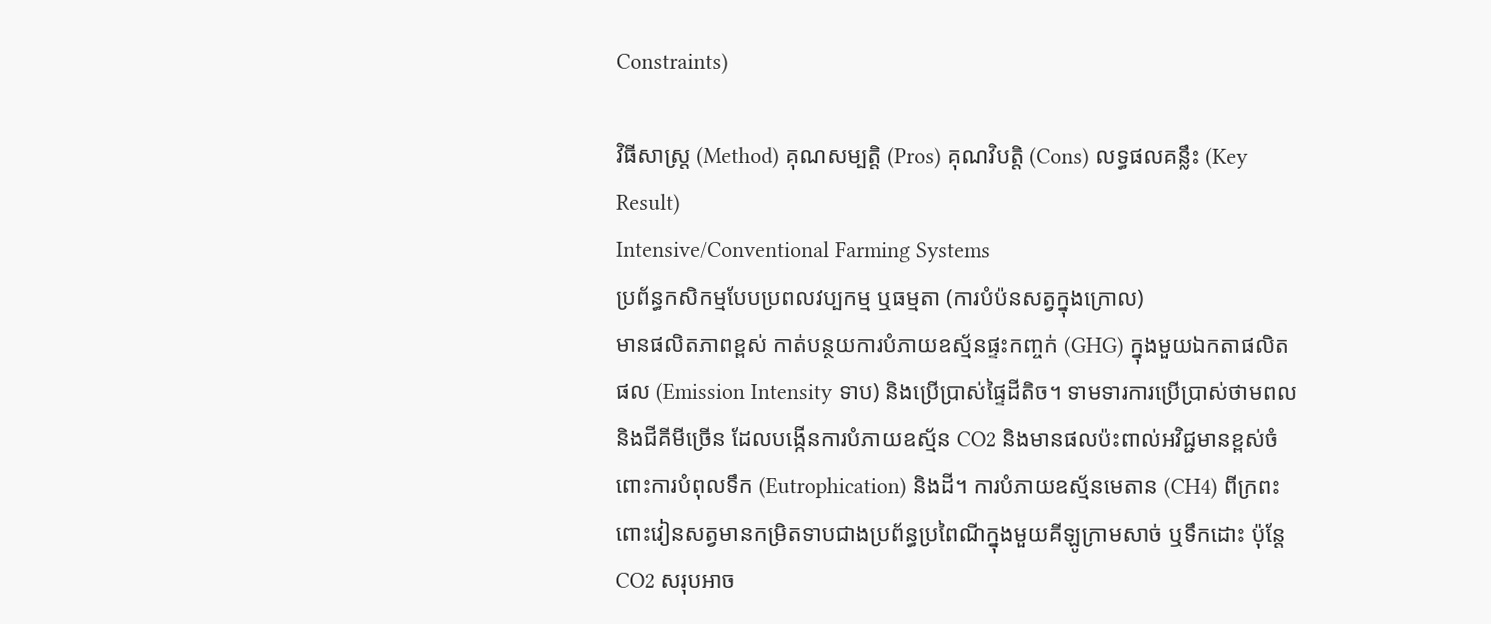Constraints)

វិធីសាស្ត្រ (Method) គុណសម្បត្តិ (Pros) គុណវិបត្តិ (Cons) លទ្ធផលគន្លឹះ (Key Result)
Intensive/Conventional Farming Systems
ប្រព័ន្ធកសិកម្មបែបប្រពលវប្បកម្ម ឬធម្មតា (ការបំប៉នសត្វក្នុងក្រោល)
មានផលិតភាពខ្ពស់ កាត់បន្ថយការបំភាយឧស្ម័នផ្ទះកញ្ចក់ (GHG) ក្នុងមួយឯកតាផលិតផល (Emission Intensity ទាប) និងប្រើប្រាស់ផ្ទៃដីតិច។ ទាមទារការប្រើប្រាស់ថាមពលនិងជីគីមីច្រើន ដែលបង្កើនការបំភាយឧស្ម័ន CO2 និងមានផលប៉ះពាល់អវិជ្ជមានខ្ពស់ចំពោះការបំពុលទឹក (Eutrophication) និងដី។ ការបំភាយឧស្ម័នមេតាន (CH4) ពីក្រពះពោះវៀនសត្វមានកម្រិតទាបជាងប្រព័ន្ធប្រពៃណីក្នុងមួយគីឡូក្រាមសាច់ ឬទឹកដោះ ប៉ុន្តែ CO2 សរុបអាច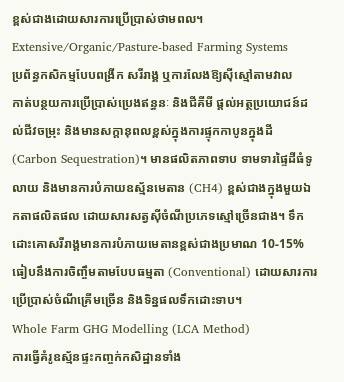ខ្ពស់ជាងដោយសារការប្រើប្រាស់ថាមពល។
Extensive/Organic/Pasture-based Farming Systems
ប្រព័ន្ធកសិកម្មបែបពង្រីក សរីរាង្គ ឬការលែងឱ្យស៊ីស្មៅតាមវាល
កាត់បន្ថយការប្រើប្រាស់ប្រេងឥន្ធនៈ និងជីគីមី ផ្តល់អត្ថប្រយោជន៍ដល់ជីវចម្រុះ និងមានសក្តានុពលខ្ពស់ក្នុងការផ្ទុកកាបូនក្នុងដី (Carbon Sequestration)។ មានផលិតភាពទាប ទាមទារផ្ទៃដីធំទូលាយ និងមានការបំភាយឧស្ម័នមេតាន (CH4) ខ្ពស់ជាងក្នុងមួយឯកតាផលិតផល ដោយសារសត្វស៊ីចំណីប្រភេទស្មៅច្រើនជាង។ ទឹកដោះគោសរីរាង្គមានការបំភាយមេតានខ្ពស់ជាងប្រមាណ 10-15% ធៀបនឹងការចិញ្ចឹមតាមបែបធម្មតា (Conventional) ដោយសារការប្រើប្រាស់ចំណីគ្រើមច្រើន និងទិន្នផលទឹកដោះទាប។
Whole Farm GHG Modelling (LCA Method)
ការធ្វើគំរូឧស្ម័នផ្ទះកញ្ចក់កសិដ្ឋានទាំង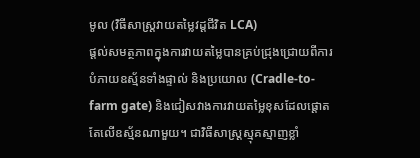មូល (វិធីសាស្ត្រវាយតម្លៃវដ្តជីវិត LCA)
ផ្តល់សមត្ថភាពក្នុងការវាយតម្លៃបានគ្រប់ជ្រុងជ្រោយពីការបំភាយឧស្ម័នទាំងផ្ទាល់ និងប្រយោល (Cradle-to-farm gate) និងជៀសវាងការវាយតម្លៃខុសដែលផ្តោតតែលើឧស្ម័នណាមួយ។ ជាវិធីសាស្ត្រស្មុគស្មាញខ្លាំ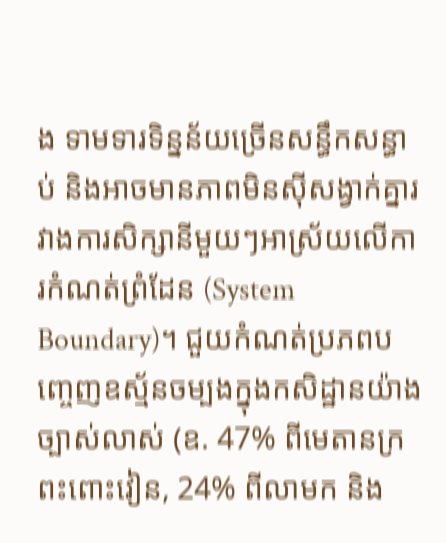ង ទាមទារទិន្នន័យច្រើនសន្ធឹកសន្ធាប់ និងអាចមានភាពមិនស៊ីសង្វាក់គ្នារវាងការសិក្សានីមួយៗអាស្រ័យលើការកំណត់ព្រំដែន (System Boundary)។ ជួយកំណត់ប្រភពបញ្ចេញឧស្ម័នចម្បងក្នុងកសិដ្ឋានយ៉ាងច្បាស់លាស់ (ឧ. 47% ពីមេតានក្រពះពោះវៀន, 24% ពីលាមក និង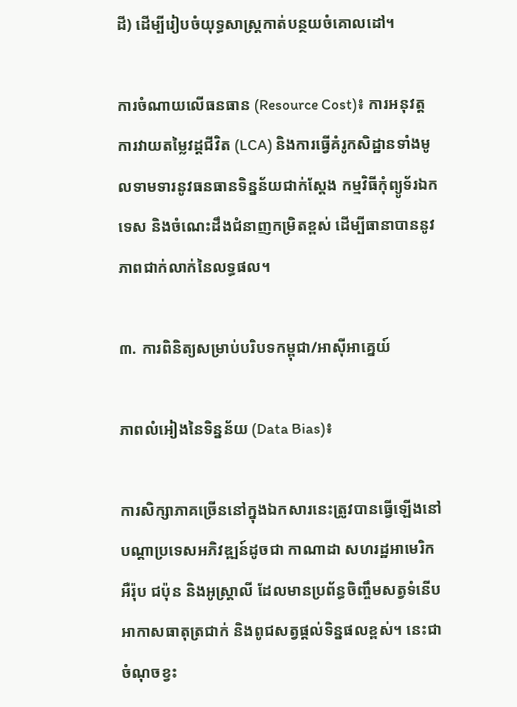ដី) ដើម្បីរៀបចំយុទ្ធសាស្ត្រកាត់បន្ថយចំគោលដៅ។

ការចំណាយលើធនធាន (Resource Cost)៖ ការអនុវត្តការវាយតម្លៃវដ្តជីវិត (LCA) និងការធ្វើគំរូកសិដ្ឋានទាំងមូលទាមទារនូវធនធានទិន្នន័យជាក់ស្តែង កម្មវិធីកុំព្យូទ័រឯកទេស និងចំណេះដឹងជំនាញកម្រិតខ្ពស់ ដើម្បីធានាបាននូវភាពជាក់លាក់នៃលទ្ធផល។

៣. ការពិនិត្យសម្រាប់បរិបទកម្ពុជា/អាស៊ីអាគ្នេយ៍

ភាពលំអៀងនៃទិន្នន័យ (Data Bias)៖

ការសិក្សាភាគច្រើននៅក្នុងឯកសារនេះត្រូវបានធ្វើឡើងនៅបណ្តាប្រទេសអភិវឌ្ឍន៍ដូចជា កាណាដា សហរដ្ឋអាមេរិក អឺរ៉ុប ជប៉ុន និងអូស្ត្រាលី ដែលមានប្រព័ន្ធចិញ្ចឹមសត្វទំនើប អាកាសធាតុត្រជាក់ និងពូជសត្វផ្តល់ទិន្នផលខ្ពស់។ នេះជាចំណុចខ្វះ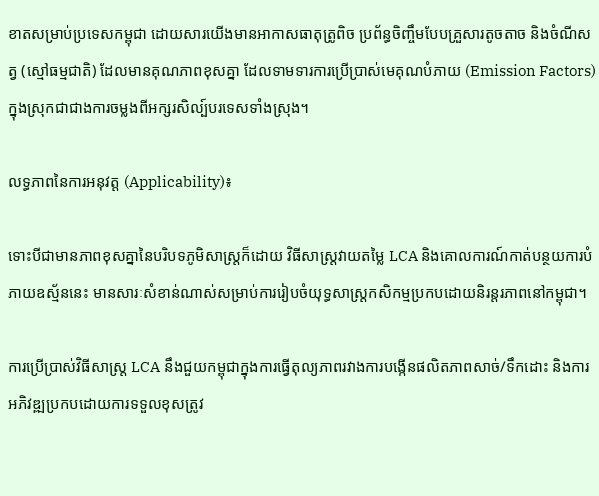ខាតសម្រាប់ប្រទេសកម្ពុជា ដោយសារយើងមានអាកាសធាតុត្រូពិច ប្រព័ន្ធចិញ្ចឹមបែបគ្រួសារតូចតាច និងចំណីសត្វ (ស្មៅធម្មជាតិ) ដែលមានគុណភាពខុសគ្នា ដែលទាមទារការប្រើប្រាស់មេគុណបំភាយ (Emission Factors) ក្នុងស្រុកជាជាងការចម្លងពីអក្សរសិល្ប៍បរទេសទាំងស្រុង។

លទ្ធភាពនៃការអនុវត្ត (Applicability)៖

ទោះបីជាមានភាពខុសគ្នានៃបរិបទភូមិសាស្ត្រក៏ដោយ វិធីសាស្ត្រវាយតម្លៃ LCA និងគោលការណ៍កាត់បន្ថយការបំភាយឧស្ម័ននេះ មានសារៈសំខាន់ណាស់សម្រាប់ការរៀបចំយុទ្ធសាស្ត្រកសិកម្មប្រកបដោយនិរន្តរភាពនៅកម្ពុជា។

ការប្រើប្រាស់វិធីសាស្ត្រ LCA នឹងជួយកម្ពុជាក្នុងការធ្វើតុល្យភាពរវាងការបង្កើនផលិតភាពសាច់/ទឹកដោះ និងការអភិវឌ្ឍប្រកបដោយការទទួលខុសត្រូវ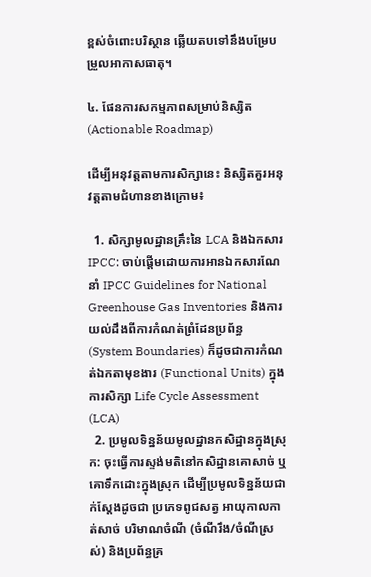ខ្ពស់ចំពោះបរិស្ថាន ឆ្លើយតបទៅនឹងបម្រែបម្រួលអាកាសធាតុ។

៤. ផែនការសកម្មភាពសម្រាប់និស្សិត (Actionable Roadmap)

ដើម្បីអនុវត្តតាមការសិក្សានេះ និស្សិតគួរអនុវត្តតាមជំហានខាងក្រោម៖

  1. សិក្សាមូលដ្ឋានគ្រឹះនៃ LCA និងឯកសារ IPCC: ចាប់ផ្តើមដោយការអានឯកសារណែនាំ IPCC Guidelines for National Greenhouse Gas Inventories និងការយល់ដឹងពីការកំណត់ព្រំដែនប្រព័ន្ធ (System Boundaries) ក៏ដូចជាការកំណត់ឯកតាមុខងារ (Functional Units) ក្នុងការសិក្សា Life Cycle Assessment (LCA)
  2. ប្រមូលទិន្នន័យមូលដ្ឋានកសិដ្ឋានក្នុងស្រុក: ចុះធ្វើការស្ទង់មតិនៅកសិដ្ឋានគោសាច់ ឬគោទឹកដោះក្នុងស្រុក ដើម្បីប្រមូលទិន្នន័យជាក់ស្តែងដូចជា ប្រភេទពូជសត្វ អាយុកាលកាត់សាច់ បរិមាណចំណី (ចំណីរឹង/ចំណីស្រស់) និងប្រព័ន្ធគ្រ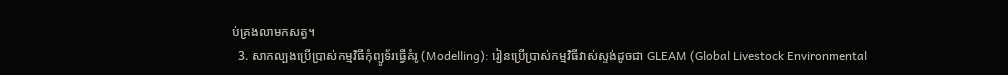ប់គ្រងលាមកសត្វ។
  3. សាកល្បងប្រើប្រាស់កម្មវិធីកុំព្យូទ័រធ្វើគំរូ (Modelling): រៀនប្រើប្រាស់កម្មវិធីវាស់ស្ទង់ដូចជា GLEAM (Global Livestock Environmental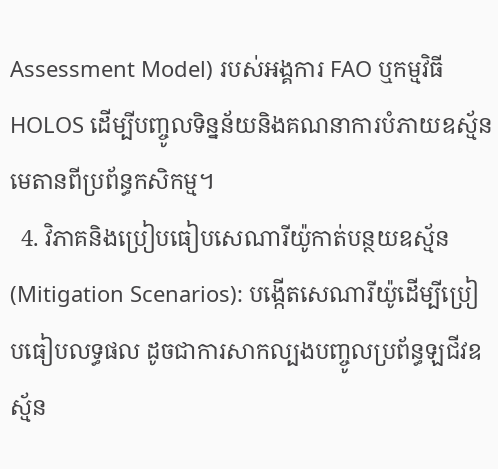Assessment Model) របស់អង្គការ FAO ឬកម្មវិធី HOLOS ដើម្បីបញ្ចូលទិន្នន័យនិងគណនាការបំភាយឧស្ម័នមេតានពីប្រព័ន្ធកសិកម្ម។
  4. វិភាគនិងប្រៀបធៀបសេណារីយ៉ូកាត់បន្ថយឧស្ម័ន (Mitigation Scenarios): បង្កើតសេណារីយ៉ូដើម្បីប្រៀបធៀបលទ្ធផល ដូចជាការសាកល្បងបញ្ចូលប្រព័ន្ធឡជីវឧស្ម័ន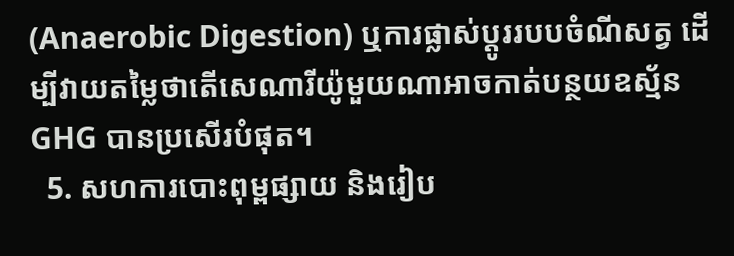(Anaerobic Digestion) ឬការផ្លាស់ប្តូររបបចំណីសត្វ ដើម្បីវាយតម្លៃថាតើសេណារីយ៉ូមួយណាអាចកាត់បន្ថយឧស្ម័ន GHG បានប្រសើរបំផុត។
  5. សហការបោះពុម្ពផ្សាយ និងរៀប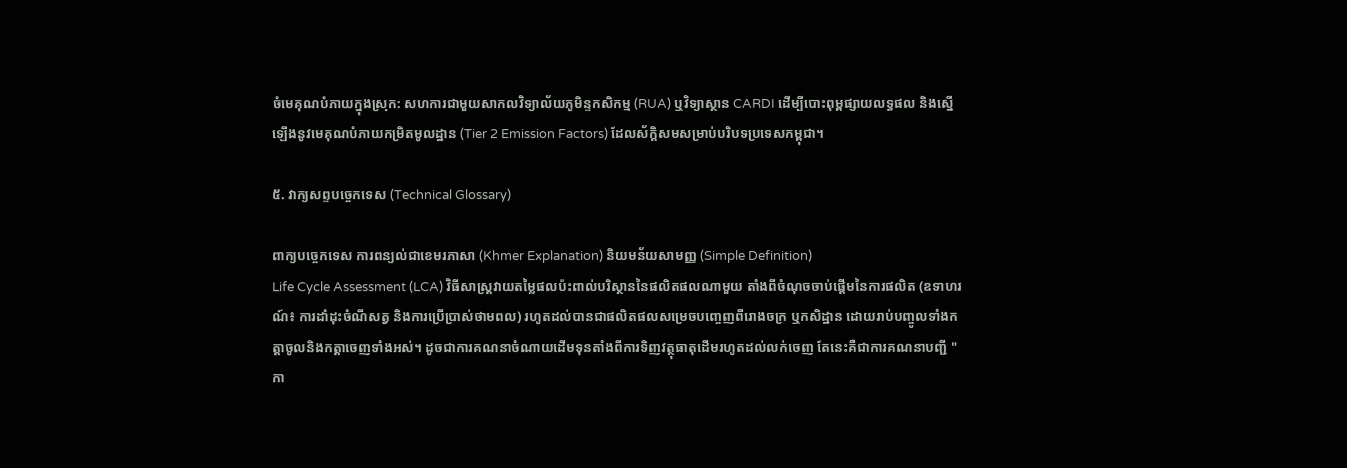ចំមេគុណបំភាយក្នុងស្រុក: សហការជាមួយសាកលវិទ្យាល័យភូមិន្ទកសិកម្ម (RUA) ឬវិទ្យាស្ថាន CARDI ដើម្បីបោះពុម្ពផ្សាយលទ្ធផល និងស្នើឡើងនូវមេគុណបំភាយកម្រិតមូលដ្ឋាន (Tier 2 Emission Factors) ដែលស័ក្តិសមសម្រាប់បរិបទប្រទេសកម្ពុជា។

៥. វាក្យសព្ទបច្ចេកទេស (Technical Glossary)

ពាក្យបច្ចេកទេស ការពន្យល់ជាខេមរភាសា (Khmer Explanation) និយមន័យសាមញ្ញ (Simple Definition)
Life Cycle Assessment (LCA) វិធីសាស្ត្រវាយតម្លៃផលប៉ះពាល់បរិស្ថាននៃផលិតផលណាមួយ តាំងពីចំណុចចាប់ផ្តើមនៃការផលិត (ឧទាហរណ៍៖ ការដាំដុះចំណីសត្វ និងការប្រើប្រាស់ថាមពល) រហូតដល់បានជាផលិតផលសម្រេចបញ្ចេញពីរោងចក្រ ឬកសិដ្ឋាន ដោយរាប់បញ្ចូលទាំងកត្តាចូលនិងកត្តាចេញទាំងអស់។ ដូចជាការគណនាចំណាយដើមទុនតាំងពីការទិញវត្ថុធាតុដើមរហូតដល់លក់ចេញ តែនេះគឺជាការគណនាបញ្ជី "កា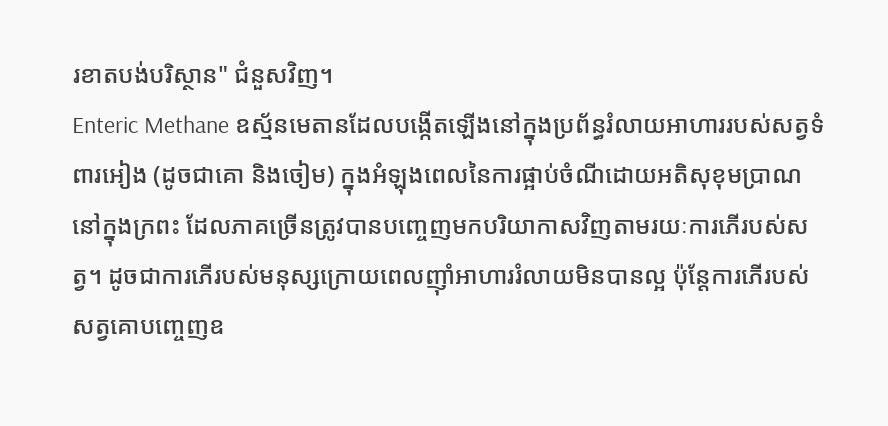រខាតបង់បរិស្ថាន" ជំនួសវិញ។
Enteric Methane ឧស្ម័នមេតានដែលបង្កើតឡើងនៅក្នុងប្រព័ន្ធរំលាយអាហាររបស់សត្វទំពារអៀង (ដូចជាគោ និងចៀម) ក្នុងអំឡុងពេលនៃការផ្អាប់ចំណីដោយអតិសុខុមប្រាណនៅក្នុងក្រពះ ដែលភាគច្រើនត្រូវបានបញ្ចេញមកបរិយាកាសវិញតាមរយៈការភើរបស់សត្វ។ ដូចជាការភើរបស់មនុស្សក្រោយពេលញ៉ាំអាហាររំលាយមិនបានល្អ ប៉ុន្តែការភើរបស់សត្វគោបញ្ចេញឧ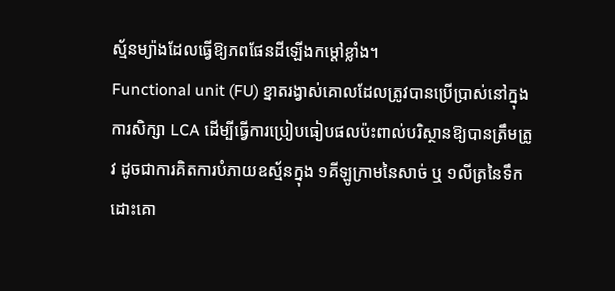ស្ម័នម្យ៉ាងដែលធ្វើឱ្យភពផែនដីឡើងកម្តៅខ្លាំង។
Functional unit (FU) ខ្នាតរង្វាស់គោលដែលត្រូវបានប្រើប្រាស់នៅក្នុងការសិក្សា LCA ដើម្បីធ្វើការប្រៀបធៀបផលប៉ះពាល់បរិស្ថានឱ្យបានត្រឹមត្រូវ ដូចជាការគិតការបំភាយឧស្ម័នក្នុង ១គីឡូក្រាមនៃសាច់ ឬ ១លីត្រនៃទឹកដោះគោ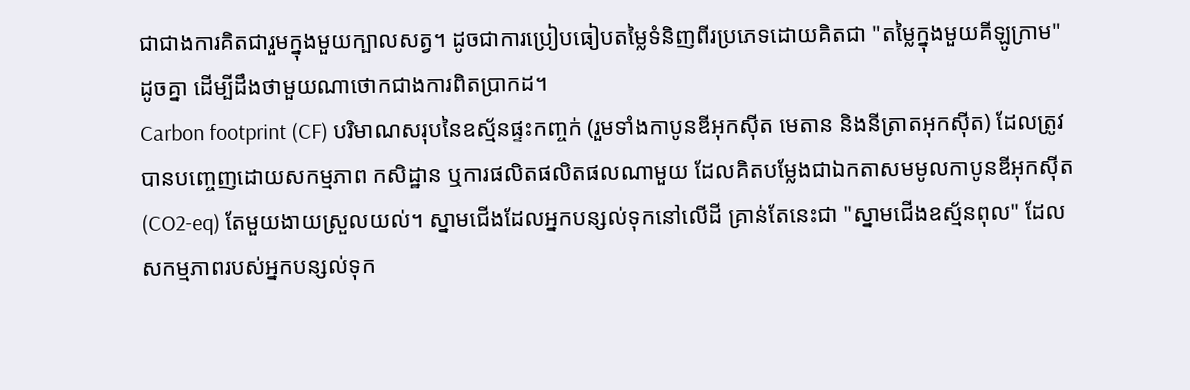ជាជាងការគិតជារួមក្នុងមួយក្បាលសត្វ។ ដូចជាការប្រៀបធៀបតម្លៃទំនិញពីរប្រភេទដោយគិតជា "តម្លៃក្នុងមួយគីឡូក្រាម" ដូចគ្នា ដើម្បីដឹងថាមួយណាថោកជាងការពិតប្រាកដ។
Carbon footprint (CF) បរិមាណសរុបនៃឧស្ម័នផ្ទះកញ្ចក់ (រួមទាំងកាបូនឌីអុកស៊ីត មេតាន និងនីត្រាតអុកស៊ីត) ដែលត្រូវបានបញ្ចេញដោយសកម្មភាព កសិដ្ឋាន ឬការផលិតផលិតផលណាមួយ ដែលគិតបម្លែងជាឯកតាសមមូលកាបូនឌីអុកស៊ីត (CO2-eq) តែមួយងាយស្រួលយល់។ ស្នាមជើងដែលអ្នកបន្សល់ទុកនៅលើដី គ្រាន់តែនេះជា "ស្នាមជើងឧស្ម័នពុល" ដែលសកម្មភាពរបស់អ្នកបន្សល់ទុក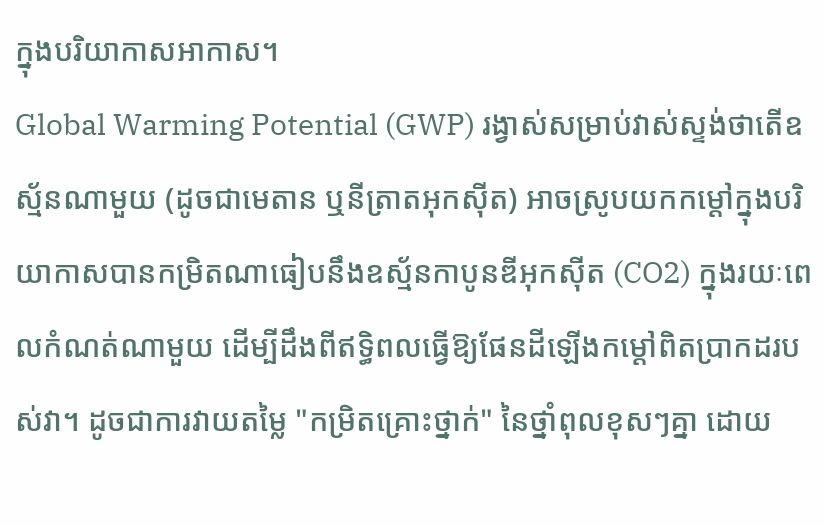ក្នុងបរិយាកាសអាកាស។
Global Warming Potential (GWP) រង្វាស់សម្រាប់វាស់ស្ទង់ថាតើឧស្ម័នណាមួយ (ដូចជាមេតាន ឬនីត្រាតអុកស៊ីត) អាចស្រូបយកកម្តៅក្នុងបរិយាកាសបានកម្រិតណាធៀបនឹងឧស្ម័នកាបូនឌីអុកស៊ីត (CO2) ក្នុងរយៈពេលកំណត់ណាមួយ ដើម្បីដឹងពីឥទ្ធិពលធ្វើឱ្យផែនដីឡើងកម្តៅពិតប្រាកដរបស់វា។ ដូចជាការវាយតម្លៃ "កម្រិតគ្រោះថ្នាក់" នៃថ្នាំពុលខុសៗគ្នា ដោយ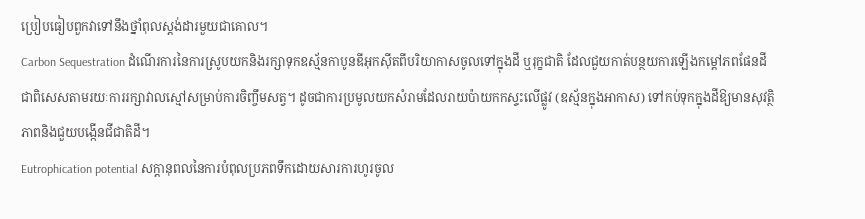ប្រៀបធៀបពួកវាទៅនឹងថ្នាំពុលស្តង់ដារមួយជាគោល។
Carbon Sequestration ដំណើរការនៃការស្រូបយកនិងរក្សាទុកឧស្ម័នកាបូនឌីអុកស៊ីតពីបរិយាកាសចូលទៅក្នុងដី ឬរុក្ខជាតិ ដែលជួយកាត់បន្ថយការឡើងកម្តៅភពផែនដី ជាពិសេសតាមរយៈការរក្សាវាលស្មៅសម្រាប់ការចិញ្ចឹមសត្វ។ ដូចជាការប្រមូលយកសំរាមដែលរាយប៉ាយកកស្ទះលើផ្លូវ (ឧស្ម័នក្នុងអាកាស) ទៅកប់ទុកក្នុងដីឱ្យមានសុវត្ថិភាពនិងជួយបង្កើនជីជាតិដី។
Eutrophication potential សក្តានុពលនៃការបំពុលប្រភពទឹកដោយសារការហូរចូល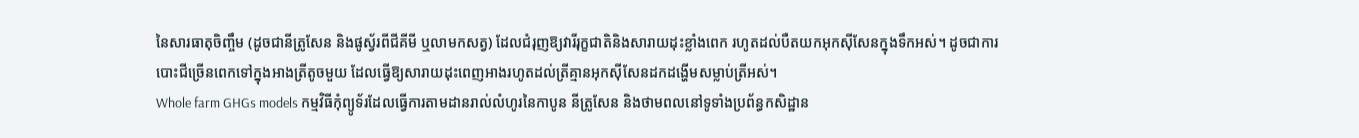នៃសារធាតុចិញ្ចឹម (ដូចជានីត្រូសែន និងផូស្វ័រពីជីគីមី ឬលាមកសត្វ) ដែលជំរុញឱ្យវារីរុក្ខជាតិនិងសារាយដុះខ្លាំងពេក រហូតដល់បឺតយកអុកស៊ីសែនក្នុងទឹកអស់។ ដូចជាការបោះជីច្រើនពេកទៅក្នុងអាងត្រីតូចមួយ ដែលធ្វើឱ្យសារាយដុះពេញអាងរហូតដល់ត្រីគ្មានអុកស៊ីសែនដកដង្ហើមសម្លាប់ត្រីអស់។
Whole farm GHGs models កម្មវិធីកុំព្យូទ័រដែលធ្វើការតាមដានរាល់លំហូរនៃកាបូន នីត្រូសែន និងថាមពលនៅទូទាំងប្រព័ន្ធកសិដ្ឋាន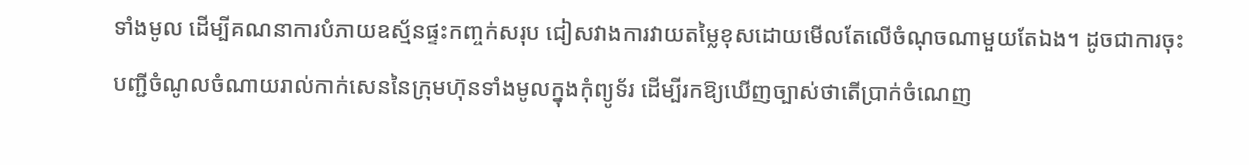ទាំងមូល ដើម្បីគណនាការបំភាយឧស្ម័នផ្ទះកញ្ចក់សរុប ជៀសវាងការវាយតម្លៃខុសដោយមើលតែលើចំណុចណាមួយតែឯង។ ដូចជាការចុះបញ្ជីចំណូលចំណាយរាល់កាក់សេននៃក្រុមហ៊ុនទាំងមូលក្នុងកុំព្យូទ័រ ដើម្បីរកឱ្យឃើញច្បាស់ថាតើប្រាក់ចំណេញ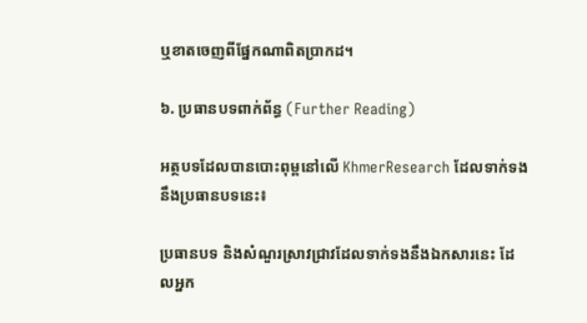ឬខាតចេញពីផ្នែកណាពិតប្រាកដ។

៦. ប្រធានបទពាក់ព័ន្ធ (Further Reading)

អត្ថបទដែលបានបោះពុម្ពនៅលើ KhmerResearch ដែលទាក់ទងនឹងប្រធានបទនេះ៖

ប្រធានបទ និងសំណួរស្រាវជ្រាវដែលទាក់ទងនឹងឯកសារនេះ ដែលអ្នក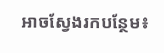អាចស្វែងរកបន្ថែម៖